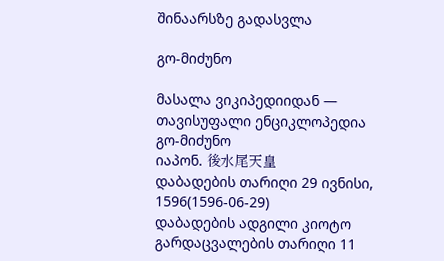შინაარსზე გადასვლა

გო-მიძუნო

მასალა ვიკიპედიიდან — თავისუფალი ენციკლოპედია
გო-მიძუნო
იაპონ. 後水尾天皇
დაბადების თარიღი 29 ივნისი, 1596(1596-06-29)
დაბადების ადგილი კიოტო
გარდაცვალების თარიღი 11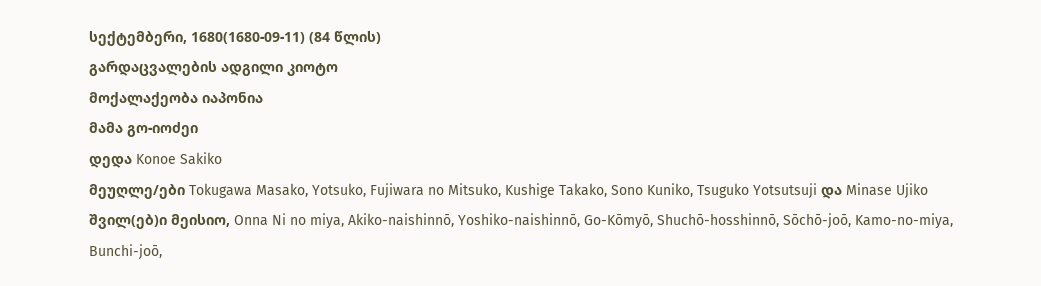სექტემბერი, 1680(1680-09-11) (84 წლის)
გარდაცვალების ადგილი კიოტო
მოქალაქეობა იაპონია
მამა გო-იოძეი
დედა Konoe Sakiko
მეუღლე/ები Tokugawa Masako, Yotsuko, Fujiwara no Mitsuko, Kushige Takako, Sono Kuniko, Tsuguko Yotsutsuji და Minase Ujiko
შვილ(ებ)ი მეისიო, Onna Ni no miya, Akiko-naishinnō, Yoshiko-naishinnō, Go-Kōmyō, Shuchō-hosshinnō, Sōchō-joō, Kamo-no-miya, Bunchi-joō,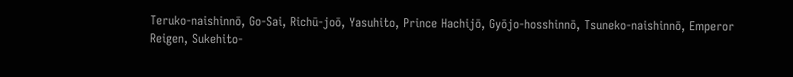Teruko-naishinnō, Go-Sai, Richū-joō, Yasuhito, Prince Hachijō, Gyōjo-hosshinnō, Tsuneko-naishinnō, Emperor Reigen, Sukehito-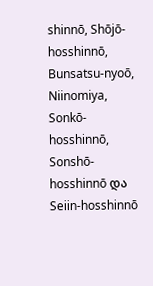shinnō, Shōjō-hosshinnō, Bunsatsu-nyoō, Niinomiya, Sonkō-hosshinnō, Sonshō-hosshinnō და Seiin-hosshinnō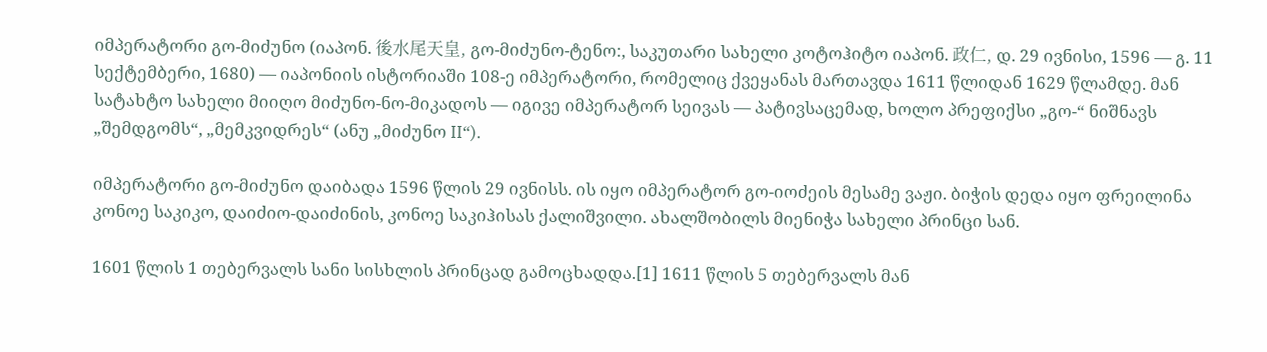იმპერატორი გო-მიძუნო (იაპონ. 後水尾天皇, გო-მიძუნო-ტენო:, საკუთარი სახელი კოტოჰიტო იაპონ. 政仁, დ. 29 ივნისი, 1596 — გ. 11 სექტემბერი, 1680) — იაპონიის ისტორიაში 108-ე იმპერატორი, რომელიც ქვეყანას მართავდა 1611 წლიდან 1629 წლამდე. მან სატახტო სახელი მიიღო მიძუნო-ნო-მიკადოს — იგივე იმპერატორ სეივას — პატივსაცემად, ხოლო პრეფიქსი „გო-“ ნიშნავს „შემდგომს“, „მემკვიდრეს“ (ანუ „მიძუნო II“).

იმპერატორი გო-მიძუნო დაიბადა 1596 წლის 29 ივნისს. ის იყო იმპერატორ გო-იოძეის მესამე ვაჟი. ბიჭის დედა იყო ფრეილინა კონოე საკიკო, დაიძიო-დაიძინის, კონოე საკიჰისას ქალიშვილი. ახალშობილს მიენიჭა სახელი პრინცი სან.

1601 წლის 1 თებერვალს სანი სისხლის პრინცად გამოცხადდა.[1] 1611 წლის 5 თებერვალს მან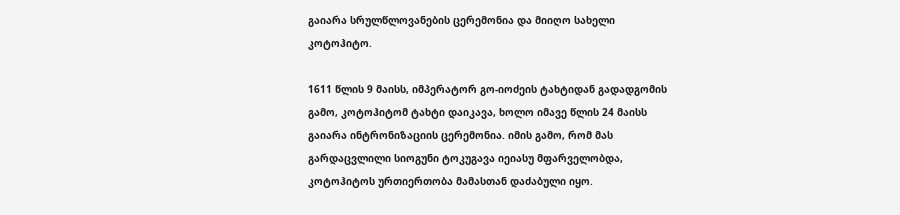გაიარა სრულწლოვანების ცერემონია და მიიღო სახელი კოტოჰიტო.

1611 წლის 9 მაისს, იმპერატორ გო-იოძეის ტახტიდან გადადგომის გამო, კოტოჰიტომ ტახტი დაიკავა, ხოლო იმავე წლის 24 მაისს გაიარა ინტრონიზაციის ცერემონია. იმის გამო, რომ მას გარდაცვლილი სიოგუნი ტოკუგავა იეიასუ მფარველობდა, კოტოჰიტოს ურთიერთობა მამასთან დაძაბული იყო.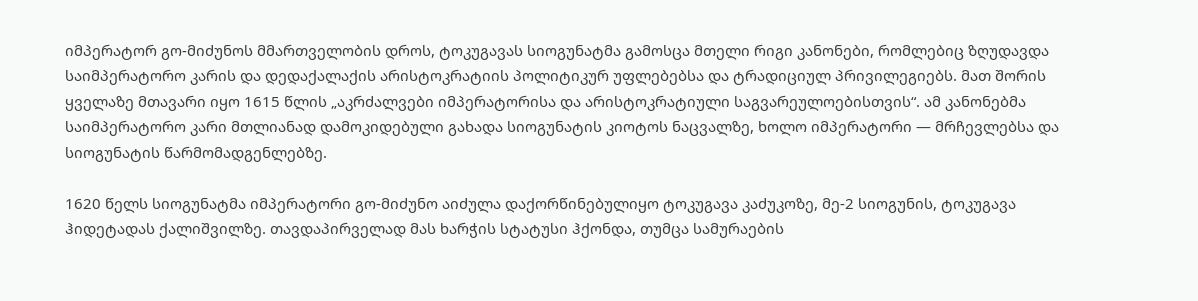იმპერატორ გო-მიძუნოს მმართველობის დროს, ტოკუგავას სიოგუნატმა გამოსცა მთელი რიგი კანონები, რომლებიც ზღუდავდა საიმპერატორო კარის და დედაქალაქის არისტოკრატიის პოლიტიკურ უფლებებსა და ტრადიციულ პრივილეგიებს. მათ შორის ყველაზე მთავარი იყო 1615 წლის „აკრძალვები იმპერატორისა და არისტოკრატიული საგვარეულოებისთვის“. ამ კანონებმა საიმპერატორო კარი მთლიანად დამოკიდებული გახადა სიოგუნატის კიოტოს ნაცვალზე, ხოლო იმპერატორი — მრჩევლებსა და სიოგუნატის წარმომადგენლებზე.

1620 წელს სიოგუნატმა იმპერატორი გო-მიძუნო აიძულა დაქორწინებულიყო ტოკუგავა კაძუკოზე, მე-2 სიოგუნის, ტოკუგავა ჰიდეტადას ქალიშვილზე. თავდაპირველად მას ხარჭის სტატუსი ჰქონდა, თუმცა სამურაების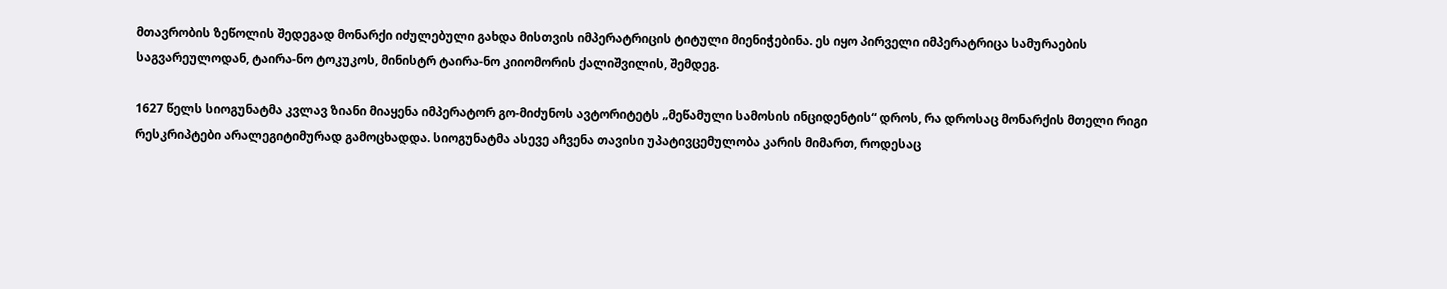მთავრობის ზეწოლის შედეგად მონარქი იძულებული გახდა მისთვის იმპერატრიცის ტიტული მიენიჭებინა. ეს იყო პირველი იმპერატრიცა სამურაების საგვარეულოდან, ტაირა-ნო ტოკუკოს, მინისტრ ტაირა-ნო კიიომორის ქალიშვილის, შემდეგ.

1627 წელს სიოგუნატმა კვლავ ზიანი მიაყენა იმპერატორ გო-მიძუნოს ავტორიტეტს „მეწამული სამოსის ინციდენტის“ დროს, რა დროსაც მონარქის მთელი რიგი რესკრიპტები არალეგიტიმურად გამოცხადდა. სიოგუნატმა ასევე აჩვენა თავისი უპატივცემულობა კარის მიმართ, როდესაც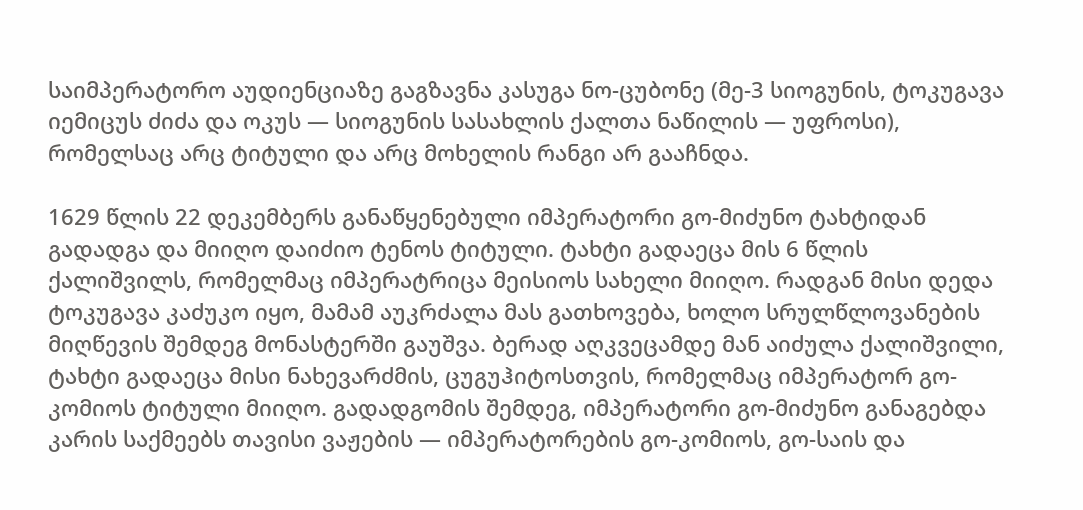საიმპერატორო აუდიენციაზე გაგზავნა კასუგა ნო-ცუბონე (მე-3 სიოგუნის, ტოკუგავა იემიცუს ძიძა და ოკუს — სიოგუნის სასახლის ქალთა ნაწილის — უფროსი), რომელსაც არც ტიტული და არც მოხელის რანგი არ გააჩნდა.

1629 წლის 22 დეკემბერს განაწყენებული იმპერატორი გო-მიძუნო ტახტიდან გადადგა და მიიღო დაიძიო ტენოს ტიტული. ტახტი გადაეცა მის 6 წლის ქალიშვილს, რომელმაც იმპერატრიცა მეისიოს სახელი მიიღო. რადგან მისი დედა ტოკუგავა კაძუკო იყო, მამამ აუკრძალა მას გათხოვება, ხოლო სრულწლოვანების მიღწევის შემდეგ მონასტერში გაუშვა. ბერად აღკვეცამდე მან აიძულა ქალიშვილი, ტახტი გადაეცა მისი ნახევარძმის, ცუგუჰიტოსთვის, რომელმაც იმპერატორ გო-კომიოს ტიტული მიიღო. გადადგომის შემდეგ, იმპერატორი გო-მიძუნო განაგებდა კარის საქმეებს თავისი ვაჟების — იმპერატორების გო-კომიოს, გო-საის და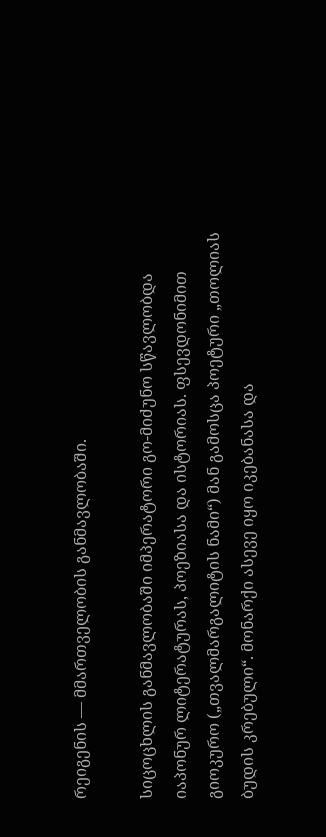რეიგენის — მმართველობის განმავლობაში.

სიცოცხლის განმავლობაში იმპერატორი გო-მიძუნო სწავლობდა იაპონურ ლიტერატურას, პოეზიასა და ისტორიას. ფსევდონიმით გიოკურო („თვალმარგალიტის ნამი“) მან გამოსცა პოეტური „თოლიას ბუდის კრებული“. მონარქი ასევე იყო იკებანასა და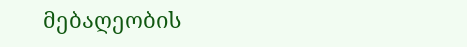მებაღეობის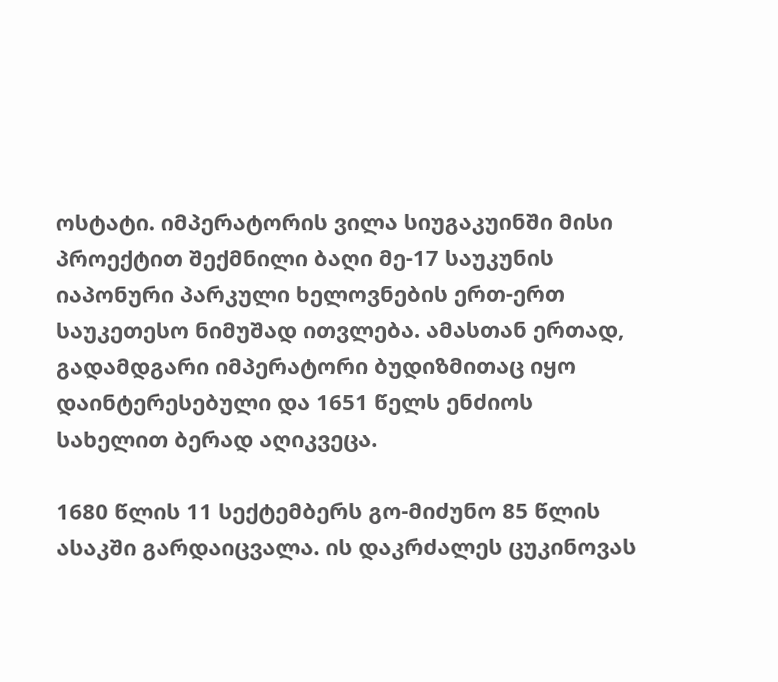ოსტატი. იმპერატორის ვილა სიუგაკუინში მისი პროექტით შექმნილი ბაღი მე-17 საუკუნის იაპონური პარკული ხელოვნების ერთ-ერთ საუკეთესო ნიმუშად ითვლება. ამასთან ერთად, გადამდგარი იმპერატორი ბუდიზმითაც იყო დაინტერესებული და 1651 წელს ენძიოს სახელით ბერად აღიკვეცა.

1680 წლის 11 სექტემბერს გო-მიძუნო 85 წლის ასაკში გარდაიცვალა. ის დაკრძალეს ცუკინოვას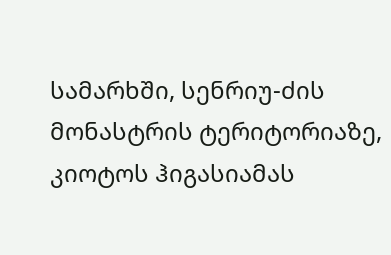სამარხში, სენრიუ-ძის მონასტრის ტერიტორიაზე, კიოტოს ჰიგასიამას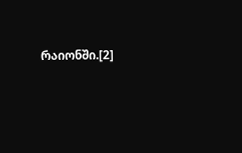რაიონში.[2]